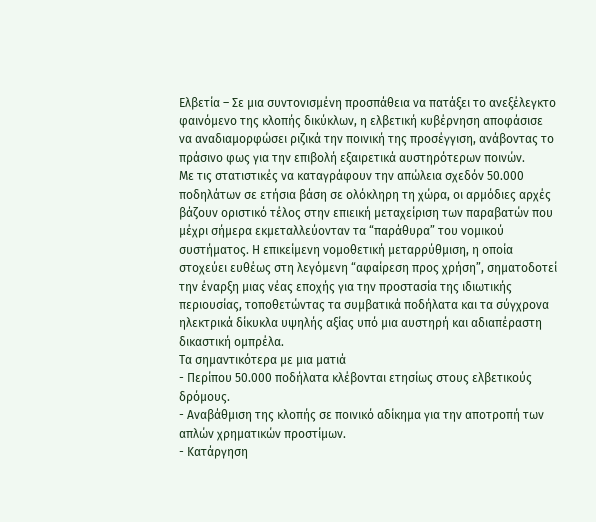Ελβετία – Σε μια συντονισμένη προσπάθεια να πατάξει το ανεξέλεγκτο φαινόμενο της κλοπής δικύκλων, η ελβετική κυβέρνηση αποφάσισε να αναδιαμορφώσει ριζικά την ποινική της προσέγγιση, ανάβοντας το πράσινο φως για την επιβολή εξαιρετικά αυστηρότερων ποινών.
Με τις στατιστικές να καταγράφουν την απώλεια σχεδόν 50.000 ποδηλάτων σε ετήσια βάση σε ολόκληρη τη χώρα, οι αρμόδιες αρχές βάζουν οριστικό τέλος στην επιεική μεταχείριση των παραβατών που μέχρι σήμερα εκμεταλλεύονταν τα “παράθυρα” του νομικού συστήματος. Η επικείμενη νομοθετική μεταρρύθμιση, η οποία στοχεύει ευθέως στη λεγόμενη “αφαίρεση προς χρήση”, σηματοδοτεί την έναρξη μιας νέας εποχής για την προστασία της ιδιωτικής περιουσίας, τοποθετώντας τα συμβατικά ποδήλατα και τα σύγχρονα ηλεκτρικά δίκυκλα υψηλής αξίας υπό μια αυστηρή και αδιαπέραστη δικαστική ομπρέλα.
Τα σημαντικότερα με μια ματιά
- Περίπου 50.000 ποδήλατα κλέβονται ετησίως στους ελβετικούς δρόμους.
- Αναβάθμιση της κλοπής σε ποινικό αδίκημα για την αποτροπή των απλών χρηματικών προστίμων.
- Κατάργηση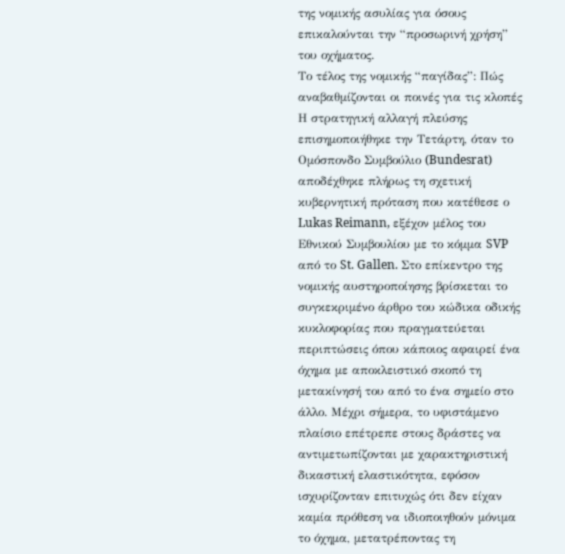της νομικής ασυλίας για όσους επικαλούνται την “προσωρινή χρήση” του οχήματος.
Το τέλος της νομικής “παγίδας”: Πώς αναβαθμίζονται οι ποινές για τις κλοπές
Η στρατηγική αλλαγή πλεύσης επισημοποιήθηκε την Τετάρτη, όταν το Ομόσπονδο Συμβούλιο (Bundesrat) αποδέχθηκε πλήρως τη σχετική κυβερνητική πρόταση που κατέθεσε ο Lukas Reimann, εξέχον μέλος του Εθνικού Συμβουλίου με το κόμμα SVP από το St. Gallen. Στο επίκεντρο της νομικής αυστηροποίησης βρίσκεται το συγκεκριμένο άρθρο του κώδικα οδικής κυκλοφορίας που πραγματεύεται περιπτώσεις όπου κάποιος αφαιρεί ένα όχημα με αποκλειστικό σκοπό τη μετακίνησή του από το ένα σημείο στο άλλο. Μέχρι σήμερα, το υφιστάμενο πλαίσιο επέτρεπε στους δράστες να αντιμετωπίζονται με χαρακτηριστική δικαστική ελαστικότητα, εφόσον ισχυρίζονταν επιτυχώς ότι δεν είχαν καμία πρόθεση να ιδιοποιηθούν μόνιμα το όχημα, μετατρέποντας τη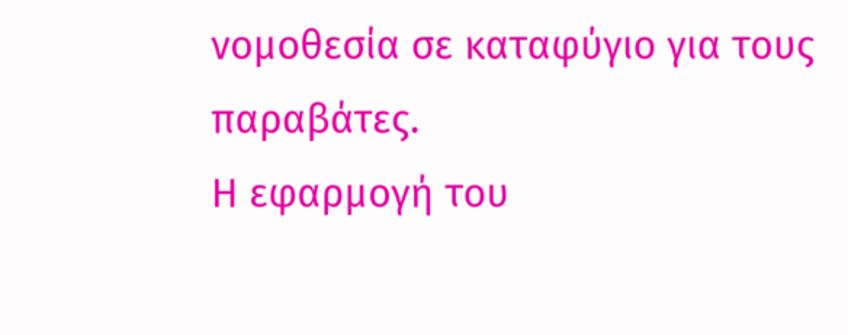νομοθεσία σε καταφύγιο για τους παραβάτες.
Η εφαρμογή του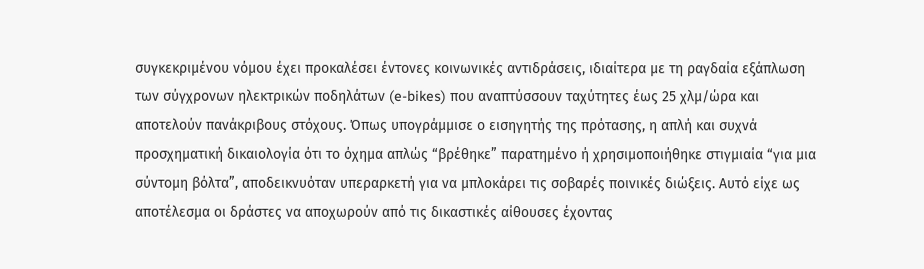συγκεκριμένου νόμου έχει προκαλέσει έντονες κοινωνικές αντιδράσεις, ιδιαίτερα με τη ραγδαία εξάπλωση των σύγχρονων ηλεκτρικών ποδηλάτων (e-bikes) που αναπτύσσουν ταχύτητες έως 25 χλμ/ώρα και αποτελούν πανάκριβους στόχους. Όπως υπογράμμισε ο εισηγητής της πρότασης, η απλή και συχνά προσχηματική δικαιολογία ότι το όχημα απλώς “βρέθηκε” παρατημένο ή χρησιμοποιήθηκε στιγμιαία “για μια σύντομη βόλτα”, αποδεικνυόταν υπεραρκετή για να μπλοκάρει τις σοβαρές ποινικές διώξεις. Αυτό είχε ως αποτέλεσμα οι δράστες να αποχωρούν από τις δικαστικές αίθουσες έχοντας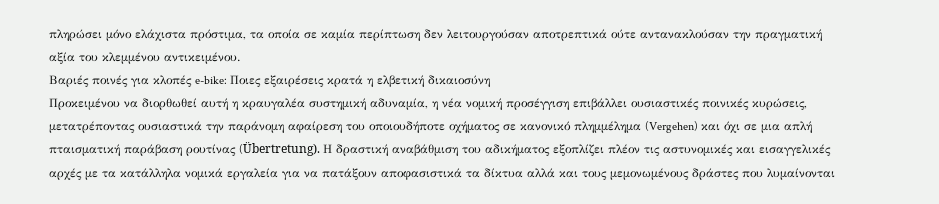πληρώσει μόνο ελάχιστα πρόστιμα, τα οποία σε καμία περίπτωση δεν λειτουργούσαν αποτρεπτικά ούτε αντανακλούσαν την πραγματική αξία του κλεμμένου αντικειμένου.
Βαριές ποινές για κλοπές e-bike: Ποιες εξαιρέσεις κρατά η ελβετική δικαιοσύνη
Προκειμένου να διορθωθεί αυτή η κραυγαλέα συστημική αδυναμία, η νέα νομική προσέγγιση επιβάλλει ουσιαστικές ποινικές κυρώσεις, μετατρέποντας ουσιαστικά την παράνομη αφαίρεση του οποιουδήποτε οχήματος σε κανονικό πλημμέλημα (Vergehen) και όχι σε μια απλή πταισματική παράβαση ρουτίνας (Übertretung). Η δραστική αναβάθμιση του αδικήματος εξοπλίζει πλέον τις αστυνομικές και εισαγγελικές αρχές με τα κατάλληλα νομικά εργαλεία για να πατάξουν αποφασιστικά τα δίκτυα αλλά και τους μεμονωμένους δράστες που λυμαίνονται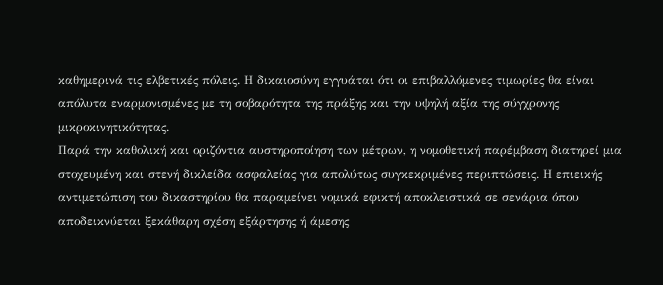καθημερινά τις ελβετικές πόλεις. Η δικαιοσύνη εγγυάται ότι οι επιβαλλόμενες τιμωρίες θα είναι απόλυτα εναρμονισμένες με τη σοβαρότητα της πράξης και την υψηλή αξία της σύγχρονης μικροκινητικότητας.
Παρά την καθολική και οριζόντια αυστηροποίηση των μέτρων, η νομοθετική παρέμβαση διατηρεί μια στοχευμένη και στενή δικλείδα ασφαλείας για απολύτως συγκεκριμένες περιπτώσεις. Η επιεικής αντιμετώπιση του δικαστηρίου θα παραμείνει νομικά εφικτή αποκλειστικά σε σενάρια όπου αποδεικνύεται ξεκάθαρη σχέση εξάρτησης ή άμεσης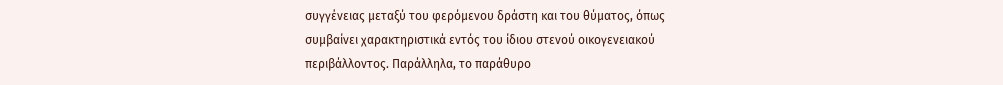συγγένειας μεταξύ του φερόμενου δράστη και του θύματος, όπως συμβαίνει χαρακτηριστικά εντός του ίδιου στενού οικογενειακού περιβάλλοντος. Παράλληλα, το παράθυρο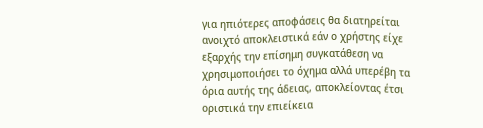για ηπιότερες αποφάσεις θα διατηρείται ανοιχτό αποκλειστικά εάν ο χρήστης είχε εξαρχής την επίσημη συγκατάθεση να χρησιμοποιήσει το όχημα αλλά υπερέβη τα όρια αυτής της άδειας, αποκλείοντας έτσι οριστικά την επιείκεια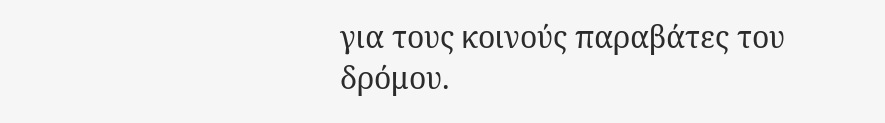για τους κοινούς παραβάτες του δρόμου.